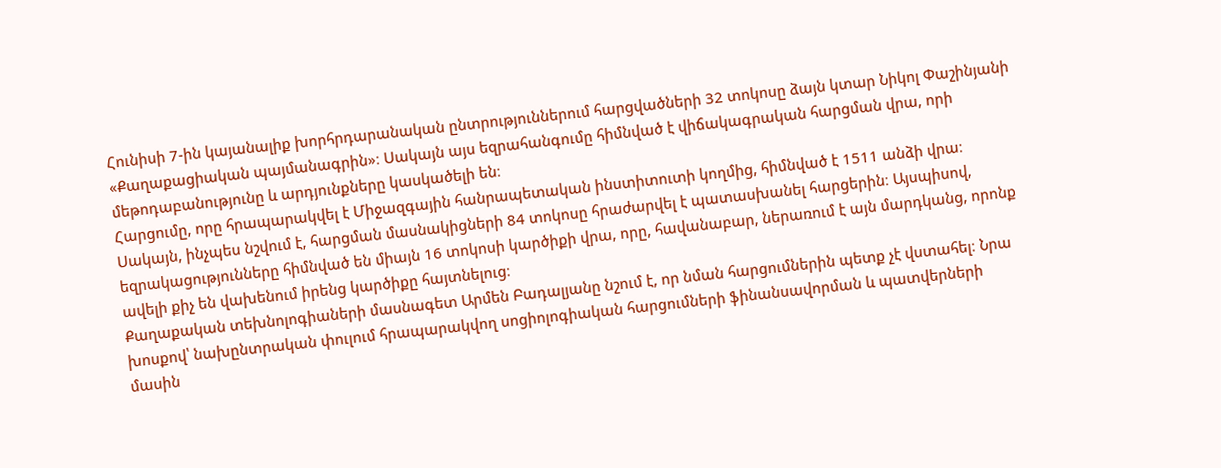Հունիսի 7-ին կայանալիք խորհրդարանական ընտրություններում հարցվածների 32 տոկոսը ձայն կտար Նիկոլ Փաշինյանի «Քաղաքացիական պայմանագրին»։ Սակայն այս եզրահանգումը հիմնված է վիճակագրական հարցման վրա, որի մեթոդաբանությունը և արդյունքները կասկածելի են։
Հարցումը, որը հրապարակվել է Միջազգային հանրապետական ինստիտուտի կողմից, հիմնված է 1511 անձի վրա։ Սակայն, ինչպես նշվում է, հարցման մասնակիցների 84 տոկոսը հրաժարվել է պատասխանել հարցերին։ Այսպիսով, եզրակացությունները հիմնված են միայն 16 տոկոսի կարծիքի վրա, որը, հավանաբար, ներառում է այն մարդկանց, որոնք ավելի քիչ են վախենում իրենց կարծիքը հայտնելուց։
Քաղաքական տեխնոլոգիաների մասնագետ Արմեն Բադալյանը նշում է, որ նման հարցումներին պետք չէ վստահել։ Նրա խոսքով՝ նախընտրական փուլում հրապարակվող սոցիոլոգիական հարցումների ֆինանսավորման և պատվերների մասին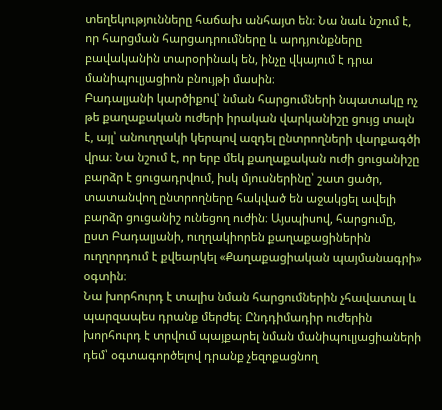տեղեկությունները հաճախ անհայտ են։ Նա նաև նշում է, որ հարցման հարցադրումները և արդյունքները բավականին տարօրինակ են, ինչը վկայում է դրա մանիպուլյացիոն բնույթի մասին։
Բադալյանի կարծիքով՝ նման հարցումների նպատակը ոչ թե քաղաքական ուժերի իրական վարկանիշը ցույց տալն է, այլ՝ անուղղակի կերպով ազդել ընտրողների վարքագծի վրա։ Նա նշում է, որ երբ մեկ քաղաքական ուժի ցուցանիշը բարձր է ցուցադրվում, իսկ մյուսներինը՝ շատ ցածր, տատանվող ընտրողները հակված են աջակցել ավելի բարձր ցուցանիշ ունեցող ուժին։ Այսպիսով, հարցումը, ըստ Բադալյանի, ուղղակիորեն քաղաքացիներին ուղղորդում է քվեարկել «Քաղաքացիական պայմանագրի» օգտին։
Նա խորհուրդ է տալիս նման հարցումներին չհավատալ և պարզապես դրանք մերժել։ Ընդդիմադիր ուժերին խորհուրդ է տրվում պայքարել նման մանիպուլյացիաների դեմ՝ օգտագործելով դրանք չեզոքացնող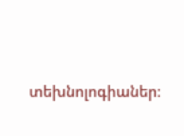տեխնոլոգիաներ։